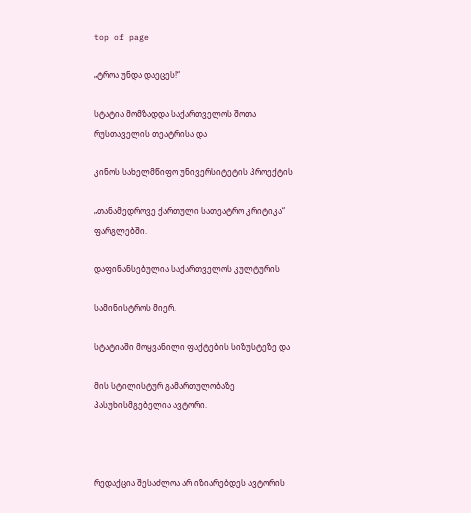top of page

„ტროა უნდა დაეცეს!“

სტატია მომზადდა საქართველოს შოთა რუსთაველის თეატრისა და

კინოს სახელმწიფო უნივერსიტეტის პროექტის

„თანამედროვე ქართული სათეატრო კრიტიკა“ ფარგლებში.

დაფინანსებულია საქართველოს კულტურის

სამინისტროს მიერ.

სტატიაში მოყვანილი ფაქტების სიზუსტეზე და

მის სტილისტურ გამართულობაზე პასუხისმგებელია ავტორი.



რედაქცია შესაძლოა არ იზიარებდეს ავტორის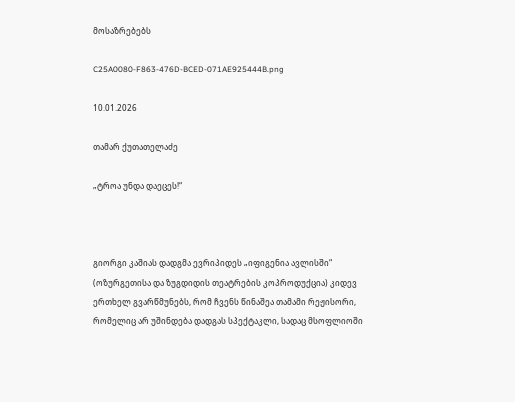მოსაზრებებს

C25A0080-F863-476D-BCED-071AE925444B.png

10.01.2026

თამარ ქუთათელაძე

„ტროა უნდა დაეცეს!“



გიორგი კაშიას დადგმა ევრიპიდეს „იფიგენია ავლისში“ (ოზურგეთისა და ზუგდიდის თეატრების კოპროდუქცია) კიდევ ერთხელ გვარწმუნებს, რომ ჩვენს წინაშეა თამამი რეჟისორი, რომელიც არ უშინდება დადგას სპექტაკლი, სადაც მსოფლიოში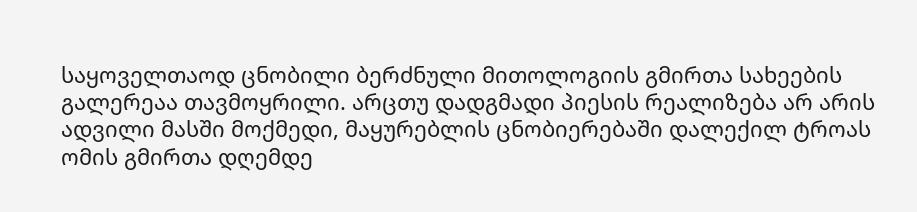საყოველთაოდ ცნობილი ბერძნული მითოლოგიის გმირთა სახეების გალერეაა თავმოყრილი. არცთუ დადგმადი პიესის რეალიზება არ არის ადვილი მასში მოქმედი, მაყურებლის ცნობიერებაში დალექილ ტროას ომის გმირთა დღემდე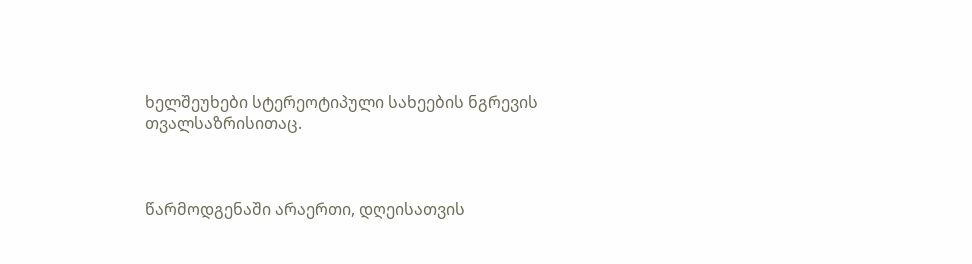ხელშეუხები სტერეოტიპული სახეების ნგრევის  თვალსაზრისითაც.



წარმოდგენაში არაერთი, დღეისათვის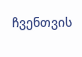ჩვენთვის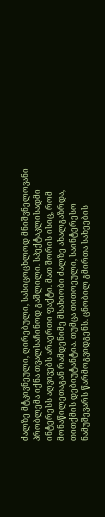ძალზე მტკივნეული, ღირებული, სასიცოცხლოდ მნიშვნელოვანი პრობლემა იქნა თვალსაჩინოდ გაშლილი. სპექტაკლისადმი ინტერესს აღვივებს არაერთი ფაქტი. მათ შორის ისიც, რომ მონაწილეთაგან რამდენიმე მსახიობი ძალზე ახალგაზრდა, თითქმის დებიუტანტია. თუმცა თითოეული, საინტერესო ნამუშევარს წარმოგვიდგენს. ცნობილ გმირთა სახეების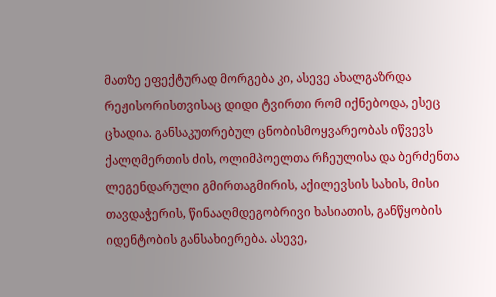მათზე ეფექტურად მორგება კი, ასევე ახალგაზრდა რეჟისორისთვისაც დიდი ტვირთი რომ იქნებოდა, ესეც ცხადია. განსაკუთრებულ ცნობისმოყვარეობას იწვევს ქალღმერთის ძის, ოლიმპოელთა რჩეულისა და ბერძენთა ლეგენდარული გმირთაგმირის, აქილევსის სახის, მისი თავდაჭერის, წინააღმდეგობრივი ხასიათის, განწყობის იდენტობის განსახიერება. ასევე,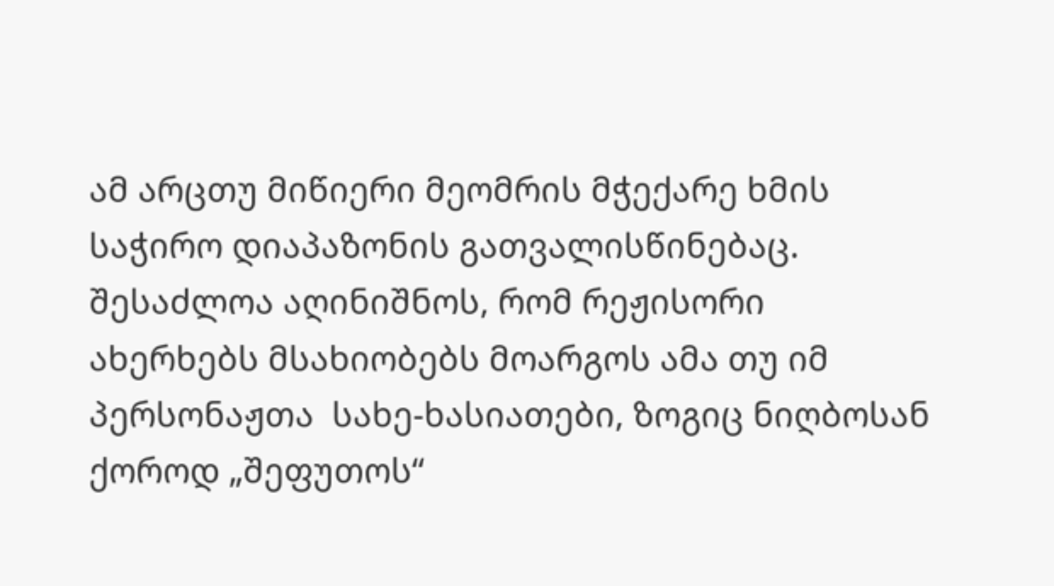ამ არცთუ მიწიერი მეომრის მჭექარე ხმის საჭირო დიაპაზონის გათვალისწინებაც. შესაძლოა აღინიშნოს, რომ რეჟისორი ახერხებს მსახიობებს მოარგოს ამა თუ იმ პერსონაჟთა  სახე-ხასიათები, ზოგიც ნიღბოსან ქოროდ „შეფუთოს“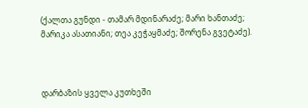(ქალთა გუნდი - თამარ მდინარაძე; მარი ხანთაძე; მარიკა ასათიანი; თეა კეჭაყმაძე; შორენა გვეტაძე).



დარბაზის ყველა კუთხეში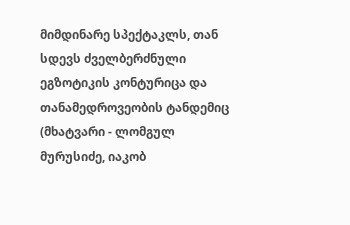მიმდინარე სპექტაკლს, თან სდევს ძველბერძნული ეგზოტიკის კონტურიცა და თანამედროვეობის ტანდემიც (მხატვარი - ლომგულ მურუსიძე, იაკობ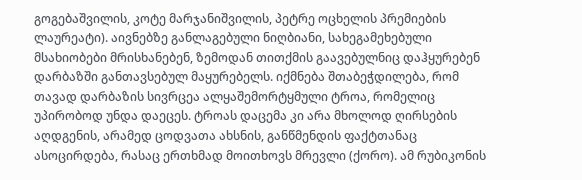გოგებაშვილის, კოტე მარჯანიშვილის, პეტრე ოცხელის პრემიების ლაურეატი). აივნებზე განლაგებული ნიღბიანი, სახეგამეხებული მსახიობები მრისხანებენ, ზემოდან თითქმის გაავებულნიც დაჰყურებენ დარბაზში განთავსებულ მაყურებელს. იქმნება შთაბეჭდილება, რომ თავად დარბაზის სივრცეა ალყაშემორტყმული ტროა, რომელიც უპირობოდ უნდა დაეცეს. ტროას დაცემა კი არა მხოლოდ ღირსების აღდგენის, არამედ ცოდვათა ახსნის, განწმენდის ფაქტთანაც ასოცირდება, რასაც ერთხმად მოითხოვს მრევლი (ქორო). ამ რუბიკონის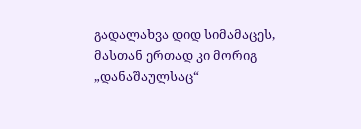გადალახვა დიდ სიმამაცეს, მასთან ერთად კი მორიგ „დანაშაულსაც“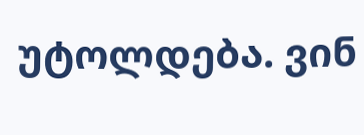უტოლდება. ვინ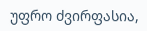უფრო ძვირფასია,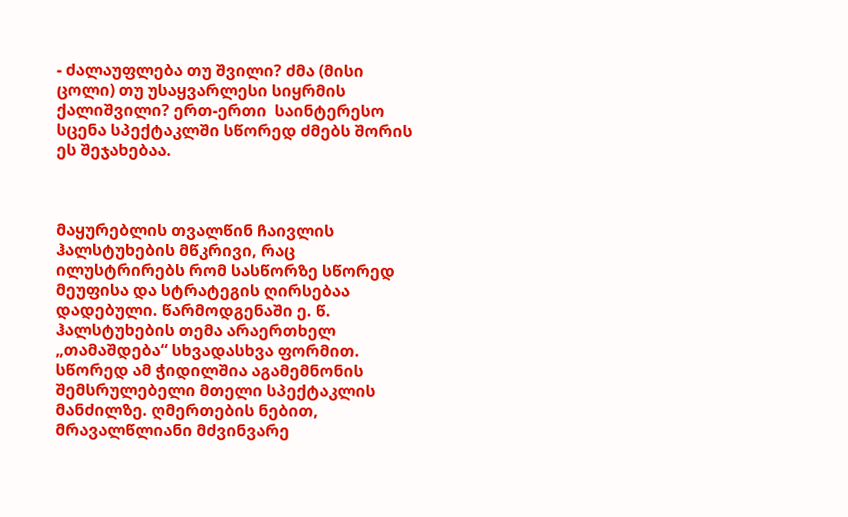- ძალაუფლება თუ შვილი? ძმა (მისი ცოლი) თუ უსაყვარლესი სიყრმის ქალიშვილი? ერთ-ერთი  საინტერესო სცენა სპექტაკლში სწორედ ძმებს შორის ეს შეჯახებაა.



მაყურებლის თვალწინ ჩაივლის ჰალსტუხების მწკრივი, რაც ილუსტრირებს რომ სასწორზე სწორედ მეუფისა და სტრატეგის ღირსებაა დადებული. წარმოდგენაში ე. წ. ჰალსტუხების თემა არაერთხელ „თამაშდება“ სხვადასხვა ფორმით. სწორედ ამ ჭიდილშია აგამემნონის შემსრულებელი მთელი სპექტაკლის მანძილზე. ღმერთების ნებით, მრავალწლიანი მძვინვარე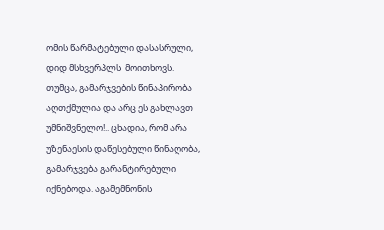ომის წარმატებული დასასრული, დიდ მსხვერპლს  მოითხოვს. თუმცა, გამარჯვების წინაპირობა აღთქმულია და არც ეს გახლავთ უმნიშვნელო!.. ცხადია, რომ არა უზენაესის დაწესებული წინაღობა, გამარჯვება გარანტირებული იქნებოდა. აგამემნონის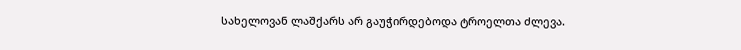სახელოვან ლაშქარს არ გაუჭირდებოდა ტროელთა ძლევა.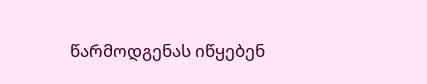წარმოდგენას იწყებენ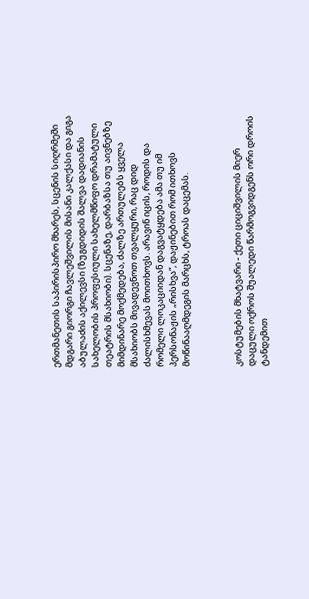ერთმანეთის საპირისპირო მხარეს, სცენის სიღრმეში მდგარი გიორგი ჩავლეშვილის მისანი კალქასი და გიგა აბულაძის აქილევსი (ზუგდიდის შალვა დადიანის სახელობის პროფესიული სახელმწიფო დრამატული თეატრის მსახიობი). სცენაზე, დარბაზსა თუ აივნებზე მიმდინარე მოქმედება, ძალზე ართულებს ყველა მსახიობს მივადევნოთ თვალყური, რაც დიდ ძალისხმევას მოითხოვს. არავინ იცის, როდის და რომელი ლოკაციიდან დაგვატყდება ამა თუ იმ პერსონაჟის „რისხვა“, დაჟინებით რომ ითხოვს მოწინააღმდეგის მარცხს, ტროას დაცემას.



კოსტუმების მხატვარი - ქეთი ციციშვილის მიერ დაცული ოქროს შუალედი წარმოგვიდგენს ორი დროის ტანდემით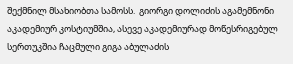შექმნილ მსახიობთა სამოსს.  გიორგი დოლიძის აგამემნონი აკადემიურ კოსტიუმშია, ასევე აკადემიურად მოწესრიგებულ სერთუკშია ჩაცმული გიგა აბულაძის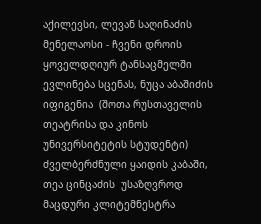აქილევსი, ლევან საღინაძის მენელაოსი - ჩვენი დროის ყოველდღიურ ტანსაცმელში ევლინება სცენას, ნუცა აბაშიძის იფიგენია  (შოთა რუსთაველის თეატრისა და კინოს უნივერსიტეტის სტუდენტი) ძველბერძნული ყაიდის კაბაში, თეა ცინცაძის  უსაზღვროდ მაცდური კლიტემნესტრა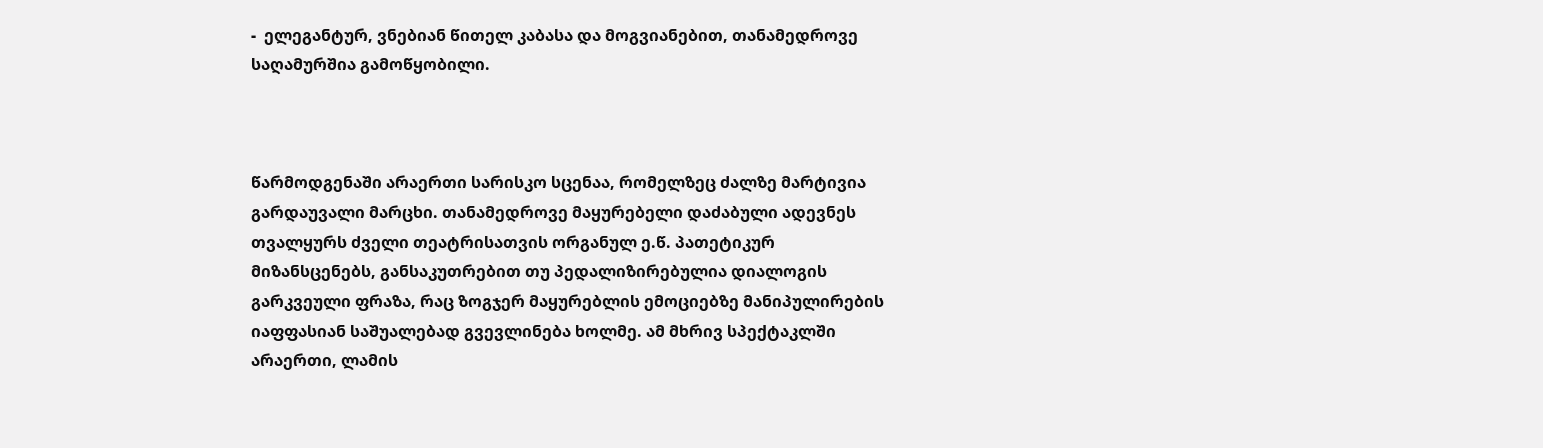-  ელეგანტურ, ვნებიან წითელ კაბასა და მოგვიანებით, თანამედროვე საღამურშია გამოწყობილი.



წარმოდგენაში არაერთი სარისკო სცენაა, რომელზეც ძალზე მარტივია გარდაუვალი მარცხი. თანამედროვე მაყურებელი დაძაბული ადევნეს თვალყურს ძველი თეატრისათვის ორგანულ ე.წ. პათეტიკურ მიზანსცენებს, განსაკუთრებით თუ პედალიზირებულია დიალოგის გარკვეული ფრაზა, რაც ზოგჯერ მაყურებლის ემოციებზე მანიპულირების იაფფასიან საშუალებად გვევლინება ხოლმე. ამ მხრივ სპექტაკლში არაერთი, ლამის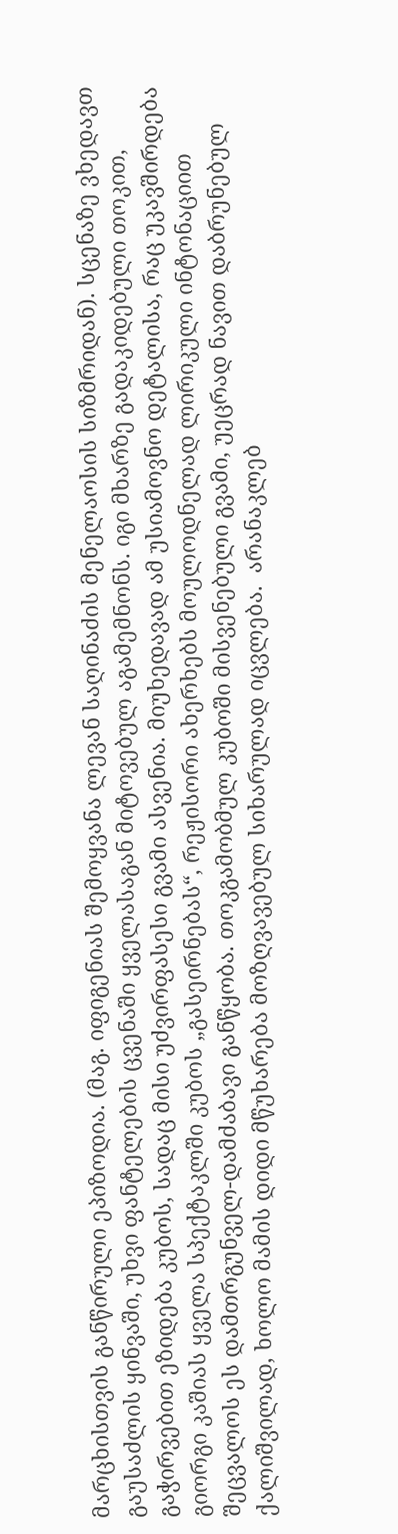მარცხისთვის განწირული ეპიზოდია. (მაგ. იფიგენიას შემოყვანა ლევან საღინაძის მენელაოსის სიზმრიდან). სცენაზე ვხედავთ გაუსაძლის ყინვაში, უხვი ფანტელების ცვენაში ყველასაგან მიტოვებულ აგამემნონს. იგი მხარზე გადაკიდებული თოკით, გაჭირვებით ეზიდება კუბოს, სადაც მისი უძვირფასესი გვამი ასვენია. მიუხედავად ამ უსიამოვნო დეტალისა, რაც უკავშირდება გიორგი კაშიას ყველა სპექტაკლში კუბოს „გასეირნებას“, რეჟისორი ახერხებს მოულოდნელად ლირიკული ინტონაციით შეცვალოს ეს დამთრგუნველ-დამძაბავი განწყობა. თოკგამობმულ კუბოში მისვენებული გვამი, უეცრად ნავით დაბრუნებულ ქალიშვილად, ხოლო მამის დიდი მწუხარება მოზღვავებულ სიხარულად იცვლება.  არანაკლებ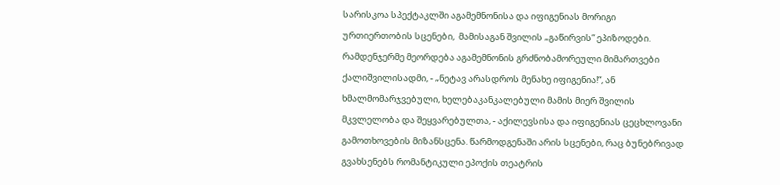სარისკოა სპექტაკლში აგამემნონისა და იფიგენიას მორიგი ურთიერთობის სცენები,  მამისაგან შვილის „გაწირვის“ ეპიზოდები. რამდენჯერმე მეორდება აგამემნონის გრძნობამორეული მიმართვები ქალიშვილისადმი, - „ნეტავ არასდროს მენახე იფიგენია!“, ან ხმალმომარჯვებული, ხელებაკანკალებული მამის მიერ შვილის მკვლელობა და შეყვარებულთა, - აქილევსისა და იფიგენიას ცეცხლოვანი გამოთხოვების მიზანსცენა. წარმოდგენაში არის სცენები, რაც ბუნებრივად გვახსენებს რომანტიკული ეპოქის თეატრის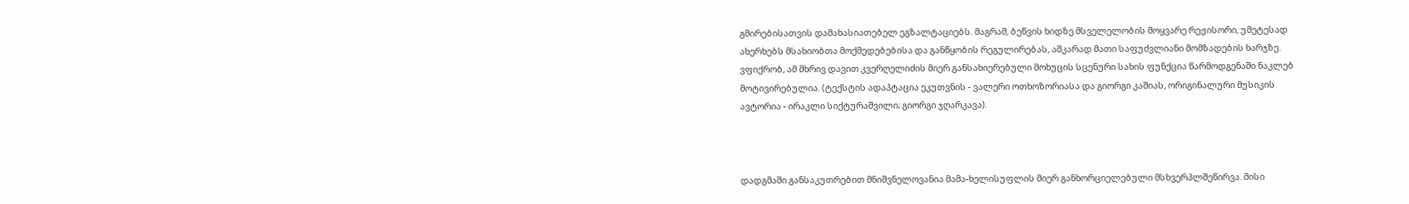გმირებისათვის დამახასიათებელ ეგზალტაციებს. მაგრამ, ბეწვის ხიდზე მსველელობის მოყვარე რეჟისორი, უმეტესად ახერხებს მსახიობთა მოქმედებებისა და განწყობის რეგულირებას, აშკარად მათი საფუძვლიანი მომზადების ხარჯზე. ვფიქრობ, ამ მხრივ დავით კვერღელიძის მიერ განსახიერებული მოხუცის სცენური სახის ფუნქცია წარმოდგენაში ნაკლებ მოტივირებულია. (ტექსტის ადაპტაცია ეკუთვნის - ვალერი ოთხოზორიასა და გიორგი კაშიას, ორიგინალური მუსიკის ავტორია - ირაკლი სიქტურაშვილი; გიორგი ჯღარკავა).



დადგმაში განსაკუთრებით მნიშვნელოვანია მამა-ხელისუფლის მიერ განხორციელებული მსხვერპლშეწირვა. მისი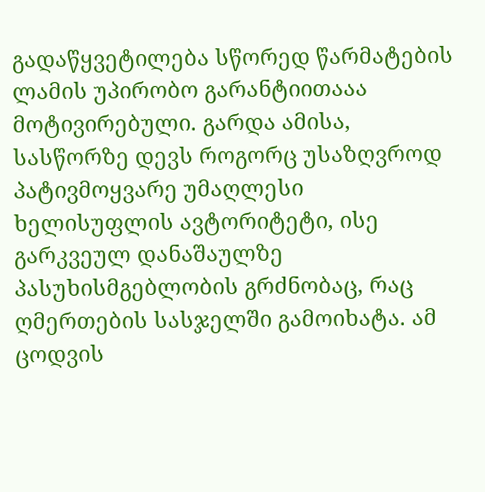გადაწყვეტილება სწორედ წარმატების ლამის უპირობო გარანტიითააა მოტივირებული. გარდა ამისა, სასწორზე დევს როგორც უსაზღვროდ პატივმოყვარე უმაღლესი ხელისუფლის ავტორიტეტი, ისე გარკვეულ დანაშაულზე პასუხისმგებლობის გრძნობაც, რაც ღმერთების სასჯელში გამოიხატა. ამ ცოდვის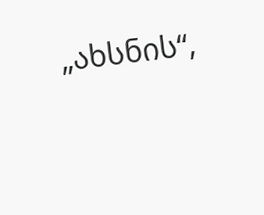„ახსნის“,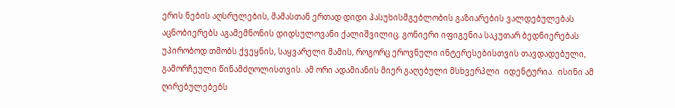ერის ნების აღსრულების, მამასთან ერთად დიდი პასუხისმგებლობის გაზიარების ვალდებულებას აცნობიერებს აგამემნონის დიდსულოვანი ქალიშვილიც. გონიერი იფიგენია საკუთარ ბედნიერებას უპირობოდ თმობს ქვეყნის, საყვარელი მამის, როგორც ეროვნული ინტერესებისთვის თავდადებული, გამორჩეული წინამძღოლისთვის. ამ ორი ადამიანის მიერ გაღებული მსხვერპლი  იდენტურია.  ისინი ამ ღირებულებებს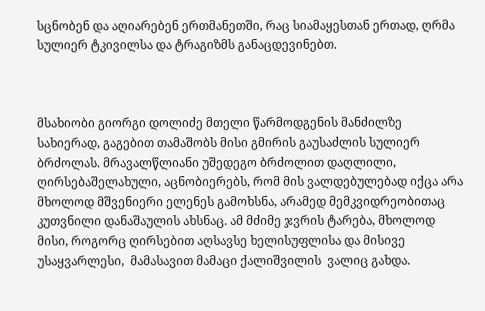სცნობენ და აღიარებენ ერთმანეთში, რაც სიამაყესთან ერთად, ღრმა  სულიერ ტკივილსა და ტრაგიზმს განაცდევინებთ.



მსახიობი გიორგი დოლიძე მთელი წარმოდგენის მანძილზე სახიერად, გაგებით თამაშობს მისი გმირის გაუსაძლის სულიერ ბრძოლას. მრავალწლიანი უშედეგო ბრძოლით დაღლილი, ღირსებაშელახული, აცნობიერებს, რომ მის ვალდებულებად იქცა არა მხოლოდ მშვენიერი ელენეს გამოხსნა, არამედ მემკვიდრეობითაც კუთვნილი დანაშაულის ახსნაც. ამ მძიმე ჯვრის ტარება, მხოლოდ მისი, როგორც ღირსებით აღსავსე ხელისუფლისა და მისივე უსაყვარლესი,  მამასავით მამაცი ქალიშვილის  ვალიც გახდა.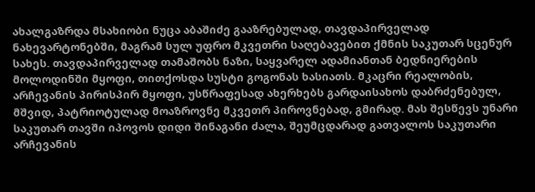ახალგაზრდა მსახიობი ნუცა აბაშიძე გააზრებულად, თავდაპირველად ნახევარტონებში, მაგრამ სულ უფრო მკვეთრი საღებავებით ქმნის საკუთარ სცენურ სახეს. თავდაპირველად თამაშობს ნაზი, საყვარელ ადამიანთან ბედნიერების მოლოდინში მყოფი, თითქოსდა სუსტი გოგონას ხასიათს. მკაცრი რეალობის, არჩევანის პირისპირ მყოფი, უსწრაფესად ახერხებს გარდაისახოს დაბრძენებულ, მშვიდ, პატრიოტულად მოაზროვნე მკვეთრ პიროვნებად, გმირად. მას შესწევს უნარი საკუთარ თავში იპოვოს დიდი შინაგანი ძალა, შეუმცდარად გათვალოს საკუთარი არჩევანის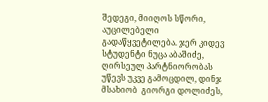შედეგი, მიიღოს სწორი, აუცილებელი გადაწყვეტილება. ჯერ კიდევ სტუდენტი ნუცა აბაშიძე,  ღირსეულ პარტნიორობას უწევს უკვე გამოცდილ, დინჯ მსახიობ  გიორგი დოლიძეს,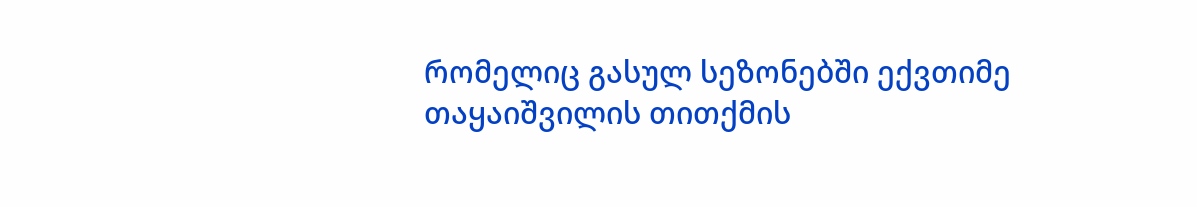რომელიც გასულ სეზონებში ექვთიმე თაყაიშვილის თითქმის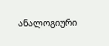ანალოგიური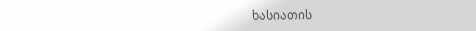ხასიათის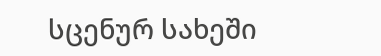სცენურ სახეში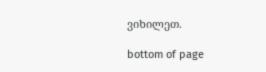ვიხილეთ.

bottom of page